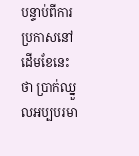បន្ទាប់ពីការប្រកាសនៅដើមខែនេះថា ប្រាក់ឈ្នួលអប្បបរមា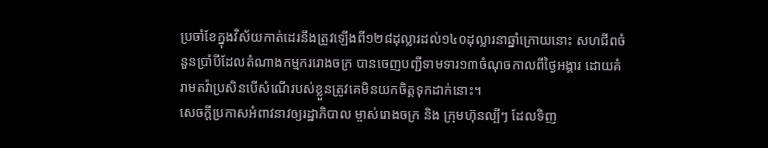ប្រចាំខែក្នុងវិស័យកាត់ដេរនឹងត្រូវឡើងពី១២៨ដុល្លារដល់១៤០ដុល្លារនាឆ្នាំក្រោយនោះ សហជីពចំនួនប្រាំបីដែលតំណាងកម្មកររោងចក្រ បានចេញបញ្ជីទាមទារ១៣ចំណុចកាលពីថ្ងៃអង្គារ ដោយគំរាមតវ៉ាប្រសិនបើសំណើរបស់ខ្លួនត្រូវគេមិនយកចិត្តទុកដាក់នោះ។
សេចក្តីប្រកាសអំពាវនាវឲ្យរដ្ឋាភិបាល ម្ចាស់រោងចក្រ និង ក្រុមហ៊ុនល្បីៗ ដែលទិញ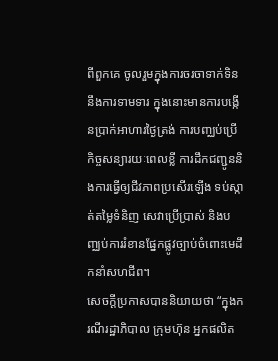ពីពួកគេ ចូលរួមក្នុងការចរចាទាក់ទិននឹងការទាមទារ ក្នុងនោះមានការបង្កើនប្រាក់អាហារថ្ងៃត្រង់ ការបញ្ឈប់ប្រើកិច្ចសន្យារយៈពេលខ្លី ការដឹកជញ្ជូននិងការធ្វើឲ្យជីវភាពប្រសើរឡើង ទប់ស្កាត់តម្លៃទំនិញ សេវាប្រើប្រាស់ និងបញ្ឈប់ការរំខានផ្នែកផ្លូវច្បាប់ចំពោះមេដឹកនាំសហជីព។
សេចក្តីប្រកាសបាននិយាយថា “ក្នុងករណីរដ្ឋាភិបាល ក្រុមហ៊ុន អ្នកផលិត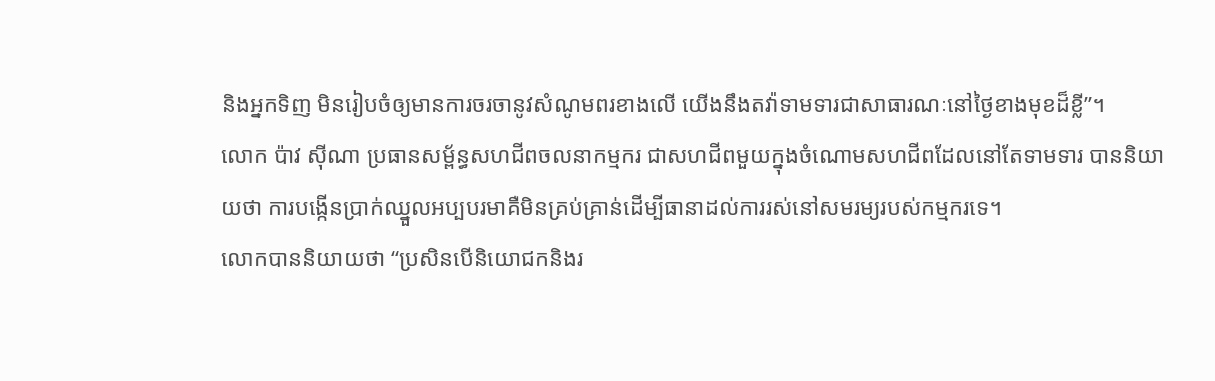និងអ្នកទិញ មិនរៀបចំឲ្យមានការចរចានូវសំណូមពរខាងលើ យើងនឹងតវ៉ាទាមទារជាសាធារណៈនៅថ្ងៃខាងមុខដ៏ខ្លី”។
លោក ប៉ាវ ស៊ីណា ប្រធានសម្ព័ន្ធសហជីពចលនាកម្មករ ជាសហជីពមួយក្នុងចំណោមសហជីពដែលនៅតែទាមទារ បាននិយាយថា ការបង្កើនប្រាក់ឈ្នួលអប្បបរមាគឺមិនគ្រប់គ្រាន់ដើម្បីធានាដល់ការរស់នៅសមរម្យរបស់កម្មករទេ។
លោកបាននិយាយថា “ប្រសិនបើនិយោជកនិងរ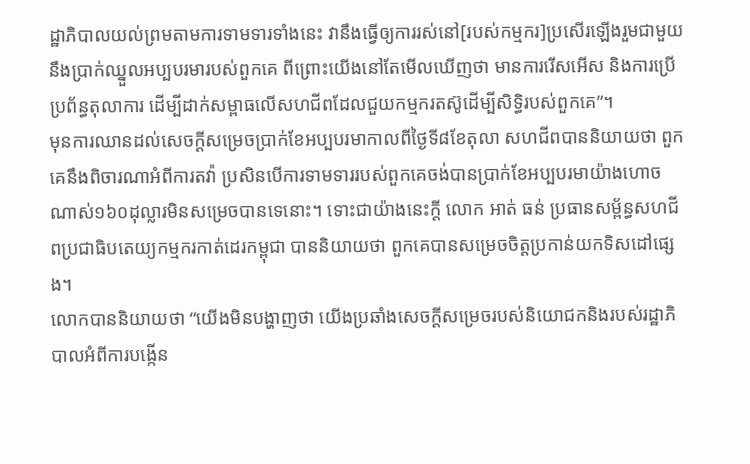ដ្ឋាភិបាលយល់ព្រមតាមការទាមទារទាំងនេះ វានឹងធ្វើឲ្យការរស់នៅ[របស់កម្មករ]ប្រសើរឡើងរួមជាមួយនឹងប្រាក់ឈ្នួលអប្បបរមារបស់ពួកគេ ពីព្រោះយើងនៅតែមើលឃើញថា មានការរើសអើស និងការប្រើប្រព័ន្ធតុលាការ ដើម្បីដាក់សម្ពាធលើសហជីពដែលជួយកម្មករតស៊ូដើម្បីសិទ្ធិរបស់ពួកគេ”។
មុនការឈានដល់សេចក្តីសម្រេចប្រាក់ខែអប្បបរមាកាលពីថ្ងៃទី៨ខែតុលា សហជីពបាននិយាយថា ពួកគេនឹងពិចារណាអំពីការតវ៉ា ប្រសិនបើការទាមទាររបស់ពួកគេចង់បានប្រាក់ខែអប្បបរមាយ៉ាងហោចណាស់១៦០ដុល្លារមិនសម្រេចបានទេនោះ។ ទោះជាយ៉ាងនេះក្តី លោក អាត់ ធន់ ប្រធានសម្ព័ន្ធសហជីពប្រជាធិបតេយ្យកម្មករកាត់ដេរកម្ពុជា បាននិយាយថា ពួកគេបានសម្រេចចិត្តប្រកាន់យកទិសដៅផ្សេង។
លោកបាននិយាយថា “យើងមិនបង្ហាញថា យើងប្រឆាំងសេចក្តីសម្រេចរបស់និយោជកនិងរបស់រដ្ឋាភិបាលអំពីការបង្កើន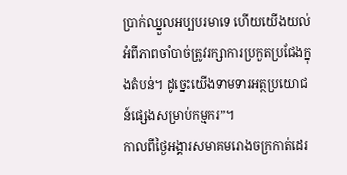ប្រាក់ឈ្នួលអប្បបរមាទេ ហើយយើងយល់អំពីភាពចាំបាច់ត្រូវរក្សាការប្រកួតប្រជែងក្នុងតំបន់។ ដូច្នេះយើងទាមទារអត្ថប្រយោជន៍ផ្សេងសម្រាប់កម្មករ”។
កាលពីថ្ងៃអង្គារសមាគមរោងចក្រកាត់ដេរ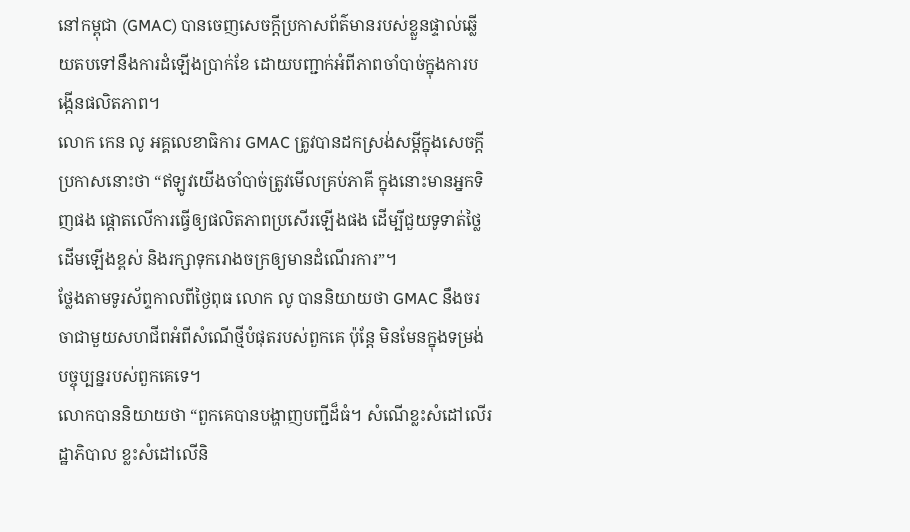នៅកម្ពុជា (GMAC) បានចេញសេចក្តីប្រកាសព័ត៌មានរបស់ខ្លួនផ្ទាល់ឆ្លើយតបទៅនឹងការដំឡើងប្រាក់ខែ ដោយបញ្ជាក់អំពីភាពចាំបាច់ក្នុងការបង្កើនផលិតភាព។
លោក កេន លូ អគ្គលេខាធិការ GMAC ត្រូវបានដកស្រង់សម្តីក្នុងសេចក្តីប្រកាសនោះថា “ឥឡូវយើងចាំបាច់ត្រូវមើលគ្រប់ភាគី ក្នុងនោះមានអ្នកទិញផង ផ្តោតលើការធ្វើឲ្យផលិតភាពប្រសើរឡើងផង ដើម្បីជួយទូទាត់ថ្លៃដើមឡើងខ្ពស់ និងរក្សាទុករោងចក្រឲ្យមានដំណើរការ”។
ថ្លែងតាមទូរស័ព្ទកាលពីថ្ងៃពុធ លោក លូ បាននិយាយថា GMAC នឹងចរចាជាមួយសហជីពអំពីសំណើថ្មីបំផុតរបស់ពួកគេ ប៉ុន្តែ មិនមែនក្នុងទម្រង់បច្ចុប្បន្នរបស់ពួកគេទេ។
លោកបាននិយាយថា “ពួកគេបានបង្ហាញបញ្ជីដ៏ធំ។ សំណើខ្លះសំដៅលើរដ្ឋាភិបាល ខ្លះសំដៅលើនិ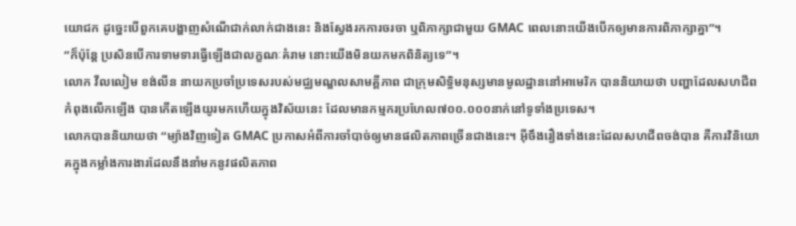យោជក ដូច្នេះបើពួកគេបង្ហាញសំណើជាក់លាក់ជាងនេះ និងស្វែងរកការចរចា ឬពិភាក្សាជាមួយ GMAC ពេលនោះយើងបើកឲ្យមានការពិភាក្សាគ្នា”។
“ក៏ប៉ុន្តែ ប្រសិនបើការទាមទារធ្វើឡើងជាលក្ខណៈគំរាម នោះយើងមិនយកមកពិនិត្យទេ”។
លោក វីលលៀម ខង់លីន នាយកប្រចាំប្រទេសរបស់មជ្ឈមណ្ឌលសាមគ្គីភាព ជាក្រុមសិទ្ធិមនុស្សមានមូលដ្ឋាននៅអាមេរិក បាននិយាយថា បញ្ហាដែលសហជីពកំពុងលើកឡើង បានកើតឡើងយូរមកហើយក្នុងវិស័យនេះ ដែលមានកម្មករប្រហែល៧០០.០០០នាក់នៅទូទាំងប្រទេស។
លោកបាននិយាយថា “ម្យ៉ាងវិញទៀត GMAC ប្រកាសអំពីការចាំបាច់ឲ្យមានផលិតភាពច្រើនជាងនេះ។ អ៊ីចឹងរឿងទាំងនេះដែលសហជីពចង់បាន គឺការវិនិយោគក្នុងកម្លាំងការងារដែលនឹងនាំមកនូវផលិតភាព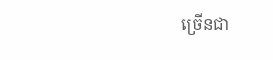ច្រើនជា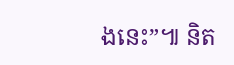ងនេះ”៕ និត